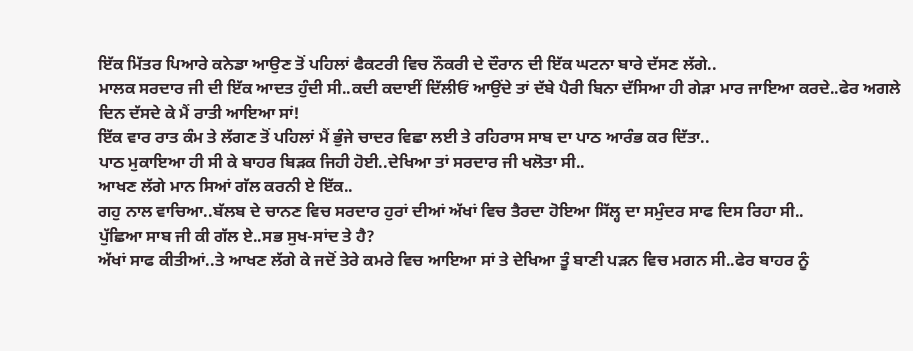ਇੱਕ ਮਿੱਤਰ ਪਿਆਰੇ ਕਨੇਡਾ ਆਉਣ ਤੋਂ ਪਹਿਲਾਂ ਫੈਕਟਰੀ ਵਿਚ ਨੌਕਰੀ ਦੇ ਦੌਰਾਨ ਦੀ ਇੱਕ ਘਟਨਾ ਬਾਰੇ ਦੱਸਣ ਲੱਗੇ..
ਮਾਲਕ ਸਰਦਾਰ ਜੀ ਦੀ ਇੱਕ ਆਦਤ ਹੁੰਦੀ ਸੀ..ਕਦੀ ਕਦਾਈਂ ਦਿੱਲੀਓਂ ਆਉਂਦੇ ਤਾਂ ਦੱਬੇ ਪੈਰੀ ਬਿਨਾ ਦੱਸਿਆ ਹੀ ਗੇੜਾ ਮਾਰ ਜਾਇਆ ਕਰਦੇ..ਫੇਰ ਅਗਲੇ ਦਿਨ ਦੱਸਦੇ ਕੇ ਮੈਂ ਰਾਤੀ ਆਇਆ ਸਾਂ!
ਇੱਕ ਵਾਰ ਰਾਤ ਕੰਮ ਤੇ ਲੱਗਣ ਤੋਂ ਪਹਿਲਾਂ ਮੈਂ ਭੁੰਜੇ ਚਾਦਰ ਵਿਛਾ ਲਈ ਤੇ ਰਹਿਰਾਸ ਸਾਬ ਦਾ ਪਾਠ ਆਰੰਭ ਕਰ ਦਿੱਤਾ..
ਪਾਠ ਮੁਕਾਇਆ ਹੀ ਸੀ ਕੇ ਬਾਹਰ ਬਿੜਕ ਜਿਹੀ ਹੋਈ..ਦੇਖਿਆ ਤਾਂ ਸਰਦਾਰ ਜੀ ਖਲੋਤਾ ਸੀ..
ਆਖਣ ਲੱਗੇ ਮਾਨ ਸਿਆਂ ਗੱਲ ਕਰਨੀ ਏ ਇੱਕ..
ਗਹੁ ਨਾਲ ਵਾਚਿਆ..ਬੱਲਬ ਦੇ ਚਾਨਣ ਵਿਚ ਸਰਦਾਰ ਹੁਰਾਂ ਦੀਆਂ ਅੱਖਾਂ ਵਿਚ ਤੈਰਦਾ ਹੋਇਆ ਸਿੱਲ੍ਹ ਦਾ ਸਮੁੰਦਰ ਸਾਫ ਦਿਸ ਰਿਹਾ ਸੀ..
ਪੁੱਛਿਆ ਸਾਬ ਜੀ ਕੀ ਗੱਲ ਏ..ਸਭ ਸੁਖ-ਸਾਂਦ ਤੇ ਹੈ?
ਅੱਖਾਂ ਸਾਫ ਕੀਤੀਆਂ..ਤੇ ਆਖਣ ਲੱਗੇ ਕੇ ਜਦੋਂ ਤੇਰੇ ਕਮਰੇ ਵਿਚ ਆਇਆ ਸਾਂ ਤੇ ਦੇਖਿਆ ਤੂੰ ਬਾਣੀ ਪੜਨ ਵਿਚ ਮਗਨ ਸੀ..ਫੇਰ ਬਾਹਰ ਨੂੰ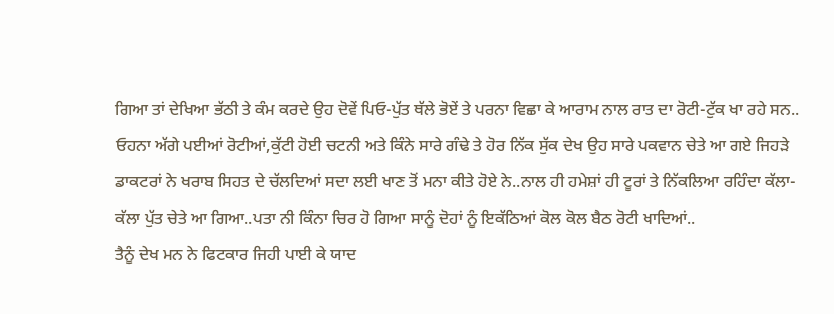ਗਿਆ ਤਾਂ ਦੇਖਿਆ ਭੱਠੀ ਤੇ ਕੰਮ ਕਰਦੇ ਉਹ ਦੋਵੇਂ ਪਿਓ-ਪੁੱਤ ਥੱਲੇ ਭੋਏਂ ਤੇ ਪਰਨਾ ਵਿਛਾ ਕੇ ਆਰਾਮ ਨਾਲ ਰਾਤ ਦਾ ਰੋਟੀ-ਟੁੱਕ ਖਾ ਰਹੇ ਸਨ..
ਓਹਨਾ ਅੱਗੇ ਪਈਆਂ ਰੋਟੀਆਂ,ਕੁੱਟੀ ਹੋਈ ਚਟਨੀ ਅਤੇ ਕਿੰਨੇ ਸਾਰੇ ਗੰਢੇ ਤੇ ਹੋਰ ਨਿੱਕ ਸੁੱਕ ਦੇਖ ਉਹ ਸਾਰੇ ਪਕਵਾਨ ਚੇਤੇ ਆ ਗਏ ਜਿਹੜੇ ਡਾਕਟਰਾਂ ਨੇ ਖਰਾਬ ਸਿਹਤ ਦੇ ਚੱਲਦਿਆਂ ਸਦਾ ਲਈ ਖਾਣ ਤੋਂ ਮਨਾ ਕੀਤੇ ਹੋਏ ਨੇ..ਨਾਲ ਹੀ ਹਮੇਸ਼ਾਂ ਹੀ ਟੂਰਾਂ ਤੇ ਨਿੱਕਲਿਆ ਰਹਿੰਦਾ ਕੱਲਾ-ਕੱਲਾ ਪੁੱਤ ਚੇਤੇ ਆ ਗਿਆ..ਪਤਾ ਨੀ ਕਿੰਨਾ ਚਿਰ ਹੋ ਗਿਆ ਸਾਨੂੰ ਦੋਹਾਂ ਨੂੰ ਇਕੱਠਿਆਂ ਕੋਲ ਕੋਲ ਬੈਠ ਰੋਟੀ ਖਾਦਿਆਂ..
ਤੈਨੂੰ ਦੇਖ ਮਨ ਨੇ ਫਿਟਕਾਰ ਜਿਹੀ ਪਾਈ ਕੇ ਯਾਦ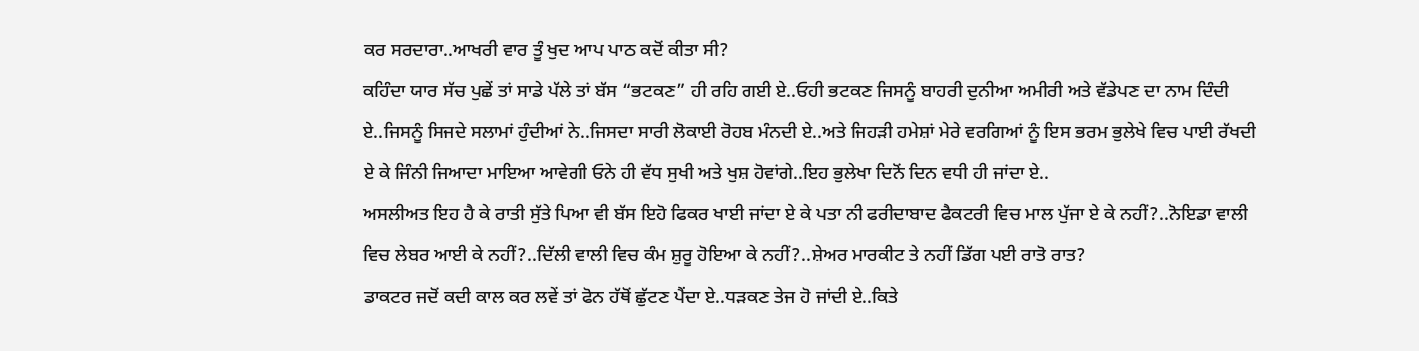ਕਰ ਸਰਦਾਰਾ..ਆਖਰੀ ਵਾਰ ਤੂੰ ਖੁਦ ਆਪ ਪਾਠ ਕਦੋਂ ਕੀਤਾ ਸੀ?
ਕਹਿੰਦਾ ਯਾਰ ਸੱਚ ਪੁਛੇਂ ਤਾਂ ਸਾਡੇ ਪੱਲੇ ਤਾਂ ਬੱਸ “ਭਟਕਣ” ਹੀ ਰਹਿ ਗਈ ਏ..ਓਹੀ ਭਟਕਣ ਜਿਸਨੂੰ ਬਾਹਰੀ ਦੁਨੀਆ ਅਮੀਰੀ ਅਤੇ ਵੱਡੇਪਣ ਦਾ ਨਾਮ ਦਿੰਦੀ ਏ..ਜਿਸਨੂੰ ਸਿਜਦੇ ਸਲਾਮਾਂ ਹੁੰਦੀਆਂ ਨੇ..ਜਿਸਦਾ ਸਾਰੀ ਲੋਕਾਈ ਰੋਹਬ ਮੰਨਦੀ ਏ..ਅਤੇ ਜਿਹੜੀ ਹਮੇਸ਼ਾਂ ਮੇਰੇ ਵਰਗਿਆਂ ਨੂੰ ਇਸ ਭਰਮ ਭੁਲੇਖੇ ਵਿਚ ਪਾਈ ਰੱਖਦੀ ਏ ਕੇ ਜਿੰਨੀ ਜਿਆਦਾ ਮਾਇਆ ਆਵੇਗੀ ਓਨੇ ਹੀ ਵੱਧ ਸੁਖੀ ਅਤੇ ਖੁਸ਼ ਹੋਵਾਂਗੇ..ਇਹ ਭੁਲੇਖਾ ਦਿਨੋਂ ਦਿਨ ਵਧੀ ਹੀ ਜਾਂਦਾ ਏ..
ਅਸਲੀਅਤ ਇਹ ਹੈ ਕੇ ਰਾਤੀ ਸੁੱਤੇ ਪਿਆ ਵੀ ਬੱਸ ਇਹੋ ਫਿਕਰ ਖਾਈ ਜਾਂਦਾ ਏ ਕੇ ਪਤਾ ਨੀ ਫਰੀਦਾਬਾਦ ਫੈਕਟਰੀ ਵਿਚ ਮਾਲ ਪੁੱਜਾ ਏ ਕੇ ਨਹੀਂ?..ਨੋਇਡਾ ਵਾਲੀ ਵਿਚ ਲੇਬਰ ਆਈ ਕੇ ਨਹੀਂ?..ਦਿੱਲੀ ਵਾਲੀ ਵਿਚ ਕੰਮ ਸ਼ੁਰੂ ਹੋਇਆ ਕੇ ਨਹੀਂ?..ਸ਼ੇਅਰ ਮਾਰਕੀਟ ਤੇ ਨਹੀਂ ਡਿੱਗ ਪਈ ਰਾਤੋ ਰਾਤ?
ਡਾਕਟਰ ਜਦੋਂ ਕਦੀ ਕਾਲ ਕਰ ਲਵੇਂ ਤਾਂ ਫੋਨ ਹੱਥੋਂ ਛੁੱਟਣ ਪੈਂਦਾ ਏ..ਧੜਕਣ ਤੇਜ ਹੋ ਜਾਂਦੀ ਏ..ਕਿਤੇ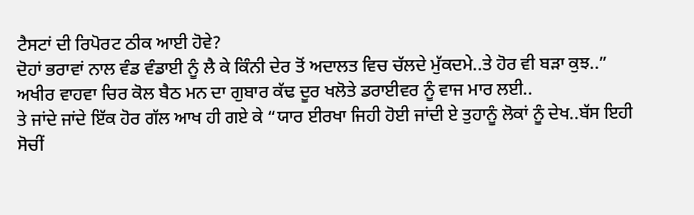ਟੈਸਟਾਂ ਦੀ ਰਿਪੋਰਟ ਠੀਕ ਆਈ ਹੋਵੇ?
ਦੋਹਾਂ ਭਰਾਵਾਂ ਨਾਲ ਵੰਡ ਵੰਡਾਈ ਨੂੰ ਲੈ ਕੇ ਕਿੰਨੀ ਦੇਰ ਤੋਂ ਅਦਾਲਤ ਵਿਚ ਚੱਲਦੇ ਮੁੱਕਦਮੇ..ਤੇ ਹੋਰ ਵੀ ਬੜਾ ਕੁਝ..”
ਅਖੀਰ ਵਾਹਵਾ ਚਿਰ ਕੋਲ ਬੈਠ ਮਨ ਦਾ ਗੁਬਾਰ ਕੱਢ ਦੂਰ ਖਲੋਤੇ ਡਰਾਈਵਰ ਨੂੰ ਵਾਜ ਮਾਰ ਲਈ..
ਤੇ ਜਾਂਦੇ ਜਾਂਦੇ ਇੱਕ ਹੋਰ ਗੱਲ ਆਖ ਹੀ ਗਏ ਕੇ “ਯਾਰ ਈਰਖਾ ਜਿਹੀ ਹੋਈ ਜਾਂਦੀ ਏ ਤੁਹਾਨੂੰ ਲੋਕਾਂ ਨੂੰ ਦੇਖ..ਬੱਸ ਇਹੀ ਸੋਚੀਂ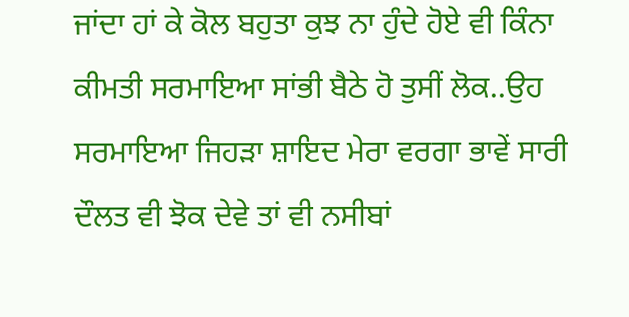ਜਾਂਦਾ ਹਾਂ ਕੇ ਕੋਲ ਬਹੁਤਾ ਕੁਝ ਨਾ ਹੁੰਦੇ ਹੋਏ ਵੀ ਕਿੰਨਾ ਕੀਮਤੀ ਸਰਮਾਇਆ ਸਾਂਭੀ ਬੈਠੇ ਹੋ ਤੁਸੀਂ ਲੋਕ..ਉਹ ਸਰਮਾਇਆ ਜਿਹੜਾ ਸ਼ਾਇਦ ਮੇਰਾ ਵਰਗਾ ਭਾਵੇਂ ਸਾਰੀ ਦੌਲਤ ਵੀ ਝੋਕ ਦੇਵੇ ਤਾਂ ਵੀ ਨਸੀਬਾਂ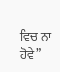ਵਿਚ ਨਾ ਹੋਵੇ”